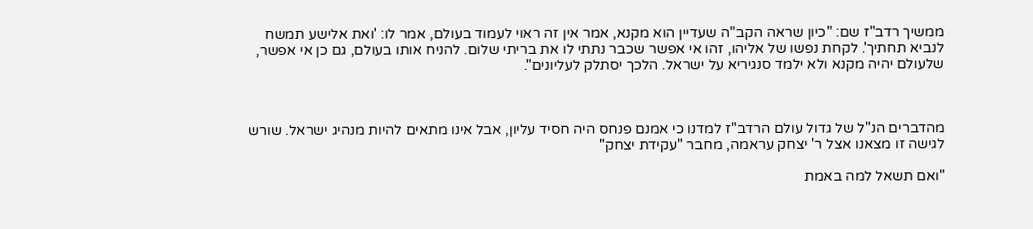ממשיך רדב"ז שם: "כיון שראה הקב"ה שעדיין הוא מקנא, אמר אין זה ראוי לעמוד בעולם, אמר לו: 'ואת אלישע תמשח לנביא תחתיך'. לקחת נפשו של אליהו, זהו אי אפשר שכבר נתתי לו את בריתי שלום. להניח אותו בעולם, גם כן אי אפשר, שלעולם יהיה מקנא ולא ילמד סנגיריא על ישראל. הלכך יסתלק לעליונים".



מהדברים הנ"ל של גדול עולם הרדב"ז למדנו כי אמנם פנחס היה חסיד עליון, אבל אינו מתאים להיות מנהיג ישראל. שורש לגישה זו מצאנו אצל ר' יצחק עראמה, מחבר "עקידת יצחק"

"ואם תשאל למה באמת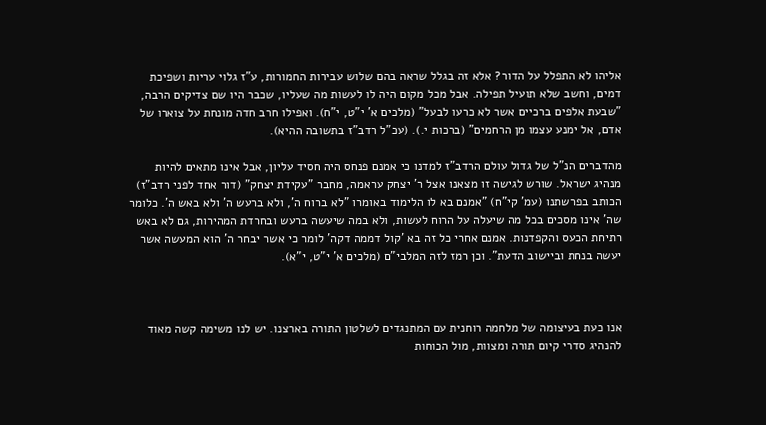אליהו לא התפלל על הדור? אלא זה בגלל שראה בהם שלוש עבירות החמורות, ע"ז גלוי עריות ושפיכת דמים, וחשב שלא תועיל תפילה. אבל מכל מקום היה לו לעשות מה שעליו, שכבר היו שם צדיקים הרבה, "שבעת אלפים ברכיים אשר לא כרעו לבעל" (מלכים א' י"ט, י"ח). ואפילו חרב חדה מונחת על צוארו של אדם, אל ימנע עצמו מן הרחמים" (ברכות י.). (עכ"ל רדב"ז בתשובה ההיא).

מהדברים הנ"ל של גדול עולם הרדב"ז למדנו כי אמנם פנחס היה חסיד עליון, אבל אינו מתאים להיות מנהיג ישראל. שורש לגישה זו מצאנו אצל ר' יצחק עראמה, מחבר "עקידת יצחק" (דור אחד לפני רדב"ז) הכותב בפרשתנו (עמ' קי"ח) "אמנם בא לו הלימוד באומרו "לא ברוח ה', ולא ברעש ה' ולא באש ה'. כלומר שה' אינו מסכים בכל מה שיעלה על הרוח לעשות, ולא במה שיעשה ברעש ובחרדת המהירות, גם לא באש רתיחת הכעס והקפדנות. אמנם אחרי כל זה בא 'קול דממה דקה' לומר כי אשר יבחר ה' הוא המעשה אשר יעשה בנחת וביישוב הדעת". וכן רמז לזה המלבי"ם (מלכים א' י"ט, י"א).



אנו כעת בעיצומה של מלחמה רוחנית עם המתנגדים לשלטון התורה בארצנו. יש לנו משימה קשה מאוד להנהיג סדרי קיום תורה ומצוות, מול הכוחות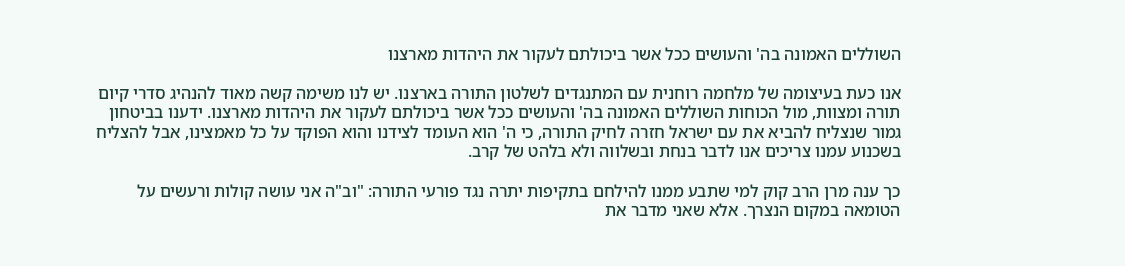השוללים האמונה בה' והעושים ככל אשר ביכולתם לעקור את היהדות מארצנו

אנו כעת בעיצומה של מלחמה רוחנית עם המתנגדים לשלטון התורה בארצנו. יש לנו משימה קשה מאוד להנהיג סדרי קיום תורה ומצוות, מול הכוחות השוללים האמונה בה' והעושים ככל אשר ביכולתם לעקור את היהדות מארצנו. ידענו בביטחון גמור שנצליח להביא את עם ישראל חזרה לחיק התורה, כי ה' הוא העומד לצידנו והוא הפוקד על כל מאמצינו, אבל להצליח בשכנוע עמנו צריכים אנו לדבר בנחת ובשלווה ולא בלהט של קרב.

כך ענה מרן הרב קוק למי שתבע ממנו להילחם בתקיפות יתרה נגד פורעי התורה: "וב"ה אני עושה קולות ורעשים על הטומאה במקום הנצרך. אלא שאני מדבר את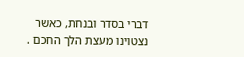דברי בסדר ובנחת, כאשר נצטוינו מעצת הלך החכם .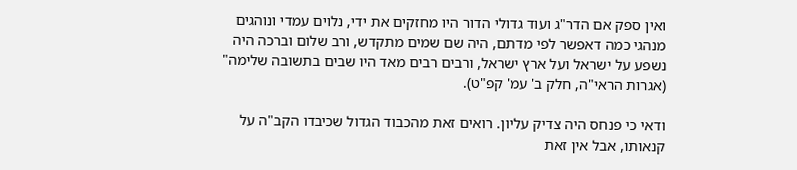ואין ספק אם הדר"ג ועוד גדולי הדור היו מחזקים את ידי, נלוים עמדי ונוהגים מנהגי כמה דאפשר לפי מדתם, היה שם שמים מתקדש, ורב שלום וברכה היה נשפע על ישראל ועל ארץ ישראל, ורבים רבים מאד היו שבים בתשובה שלימה" (אגרות הראי"ה, חלק ב' עמ' קפ"ט).

ודאי כי פנחס היה צדיק עליון. רואים זאת מהכבוד הגדול שכיבדו הקב"ה על קנאותו, אבל אין זאת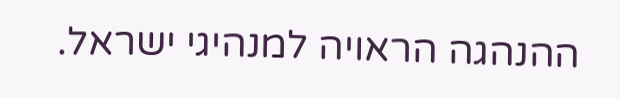ההנהגה הראויה למנהיגי ישראל.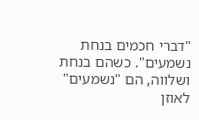"דברי חכמים בנחת נשמעים". כשהם בנחת ושלווה, הם "נשמעים" לאוזן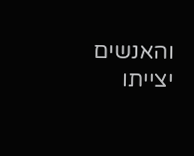והאנשים יצייתו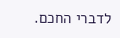לדברי החכם.